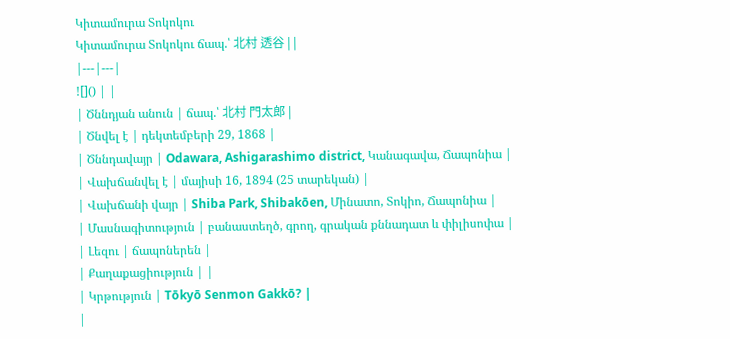Կիտամուրա Տոկոկու
Կիտամուրա Տոկոկու ճապ.՝ 北村 透谷 | |
|---|---|
![]() | |
| Ծննդյան անուն | ճապ.՝ 北村 門太郎 |
| Ծնվել է | դեկտեմբերի 29, 1868 |
| Ծննդավայր | Odawara, Ashigarashimo district, Կանագավա, Ճապոնիա |
| Վախճանվել է | մայիսի 16, 1894 (25 տարեկան) |
| Վախճանի վայր | Shiba Park, Shibakōen, Մինատո, Տոկիո, Ճապոնիա |
| Մասնագիտություն | բանաստեղծ, գրող, գրական քննադատ և փիլիսոփա |
| Լեզու | ճապոներեն |
| Քաղաքացիություն | |
| Կրթություն | Tōkyō Senmon Gakkō? |
|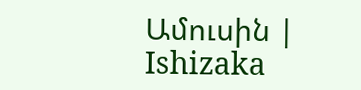Ամուսին | Ishizaka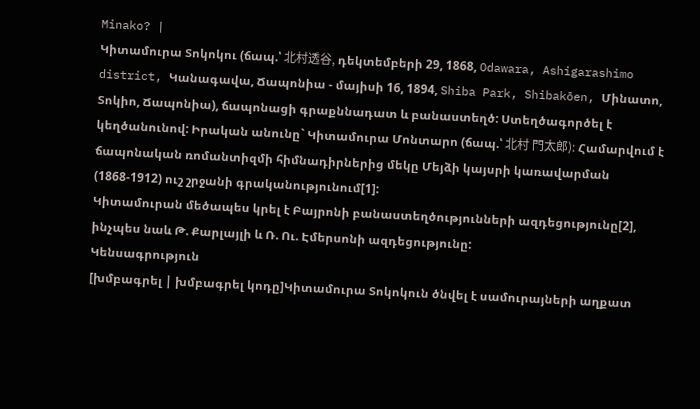Minako? |
Կիտամուրա Տոկոկու (ճապ.՝ 北村透谷, դեկտեմբերի 29, 1868, Odawara, Ashigarashimo district, Կանագավա, Ճապոնիա - մայիսի 16, 1894, Shiba Park, Shibakōen, Մինատո, Տոկիո, Ճապոնիա), ճապոնացի գրաքննադատ և բանաստեղծ: Ստեղծագործել է կեղծանունով: Իրական անունը` Կիտամուրա Մոնտարո (ճապ.՝ 北村 門太郎): Համարվում է ճապոնական ռոմանտիզմի հիմնադիրներից մեկը Մեյձի կայսրի կառավարման (1868-1912) ուշ շրջանի գրականությունում[1]:
Կիտամուրան մեծապես կրել է Բայրոնի բանաստեղծությունների ազդեցությունը[2], ինչպես նաև Թ. Քարլայլի և Ռ. Ու. Էմերսոնի ազդեցությունը:
Կենսագրություն
[խմբագրել | խմբագրել կոդը]Կիտամուրա Տոկոկուն ծնվել է սամուրայների աղքատ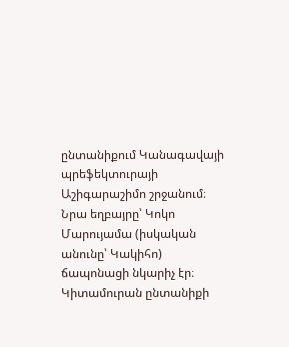ընտանիքում Կանագավայի պրեֆեկտուրայի Աշիգարաշիմո շրջանում։ Նրա եղբայրը՝ Կոկո Մարույամա (իսկական անունը՝ Կակիհո) ճապոնացի նկարիչ էր։
Կիտամուրան ընտանիքի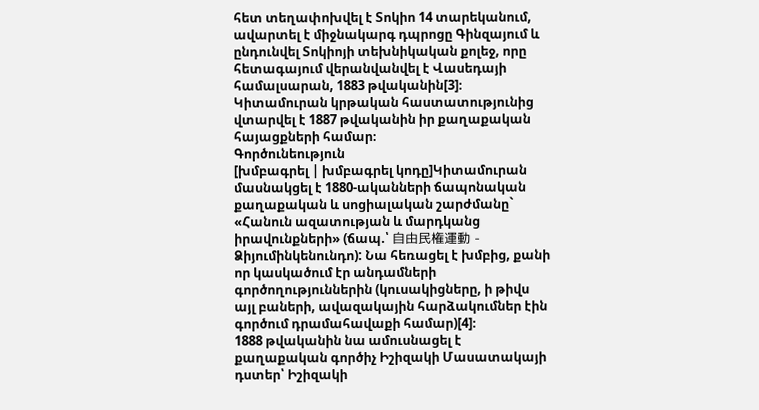հետ տեղափոխվել է Տոկիո 14 տարեկանում, ավարտել է միջնակարգ դպրոցը Գինզայում և ընդունվել Տոկիոյի տեխնիկական քոլեջ, որը հետագայում վերանվանվել է Վասեդայի համալսարան, 1883 թվականին[3]։ Կիտամուրան կրթական հաստատությունից վտարվել է 1887 թվականին իր քաղաքական հայացքների համար։
Գործունեություն
[խմբագրել | խմբագրել կոդը]Կիտամուրան մասնակցել է 1880-ականների ճապոնական քաղաքական և սոցիալական շարժմանը` «Հանուն ազատության և մարդկանց իրավունքների» (ճապ.՝ 自由民権運動 - Ձիյումինկենունդո): Նա հեռացել է խմբից, քանի որ կասկածում էր անդամների գործողություններին (կուսակիցները, ի թիվս այլ բաների, ավազակային հարձակումներ էին գործում դրամահավաքի համար)[4]։
1888 թվականին նա ամուսնացել է քաղաքական գործիչ Իշիզակի Մասատակայի դստեր՝ Իշիզակի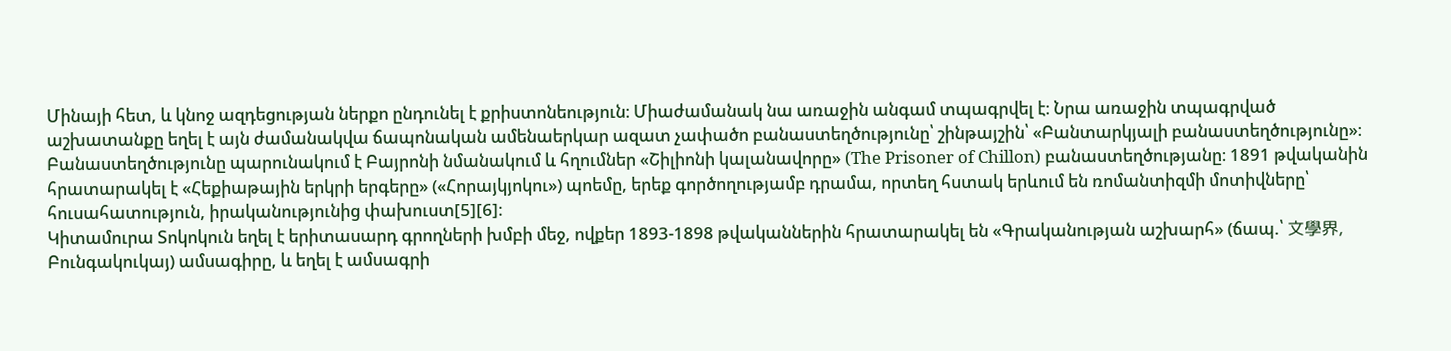Մինայի հետ, և կնոջ ազդեցության ներքո ընդունել է քրիստոնեություն։ Միաժամանակ նա առաջին անգամ տպագրվել է։ Նրա առաջին տպագրված աշխատանքը եղել է այն ժամանակվա ճապոնական ամենաերկար ազատ չափածո բանաստեղծությունը՝ շինթայշին՝ «Բանտարկյալի բանաստեղծությունը»։ Բանաստեղծությունը պարունակում է Բայրոնի նմանակում և հղումներ «Շիլիոնի կալանավորը» (The Prisoner of Chillon) բանաստեղծությանը։ 1891 թվականին հրատարակել է «Հեքիաթային երկրի երգերը» («Հորայկյոկու») պոեմը, երեք գործողությամբ դրամա, որտեղ հստակ երևում են ռոմանտիզմի մոտիվները՝ հուսահատություն, իրականությունից փախուստ[5][6]։
Կիտամուրա Տոկոկուն եղել է երիտասարդ գրողների խմբի մեջ, ովքեր 1893-1898 թվականներին հրատարակել են «Գրականության աշխարհ» (ճապ.՝ 文學界, Բունգակուկայ) ամսագիրը, և եղել է ամսագրի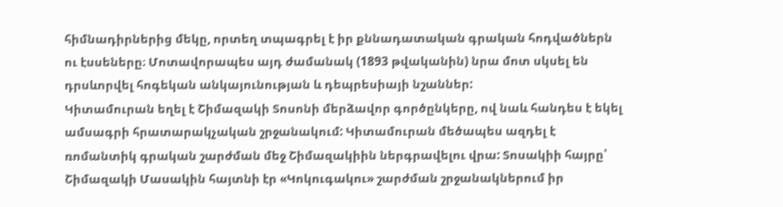հիմնադիրներից մեկը, որտեղ տպագրել է իր քննադատական գրական հոդվածներն ու էսսեները։ Մոտավորապես այդ ժամանակ (1893 թվականին) նրա մոտ սկսել են դրսևորվել հոգեկան անկայունության և դեպրեսիայի նշաններ:
Կիտամուրան եղել է Շիմազակի Տոսոնի մերձավոր գործընկերը, ով նաև հանդես է եկել ամսագրի հրատարակչական շրջանակում: Կիտամուրան մեծապես ազդել է ռոմանտիկ գրական շարժման մեջ Շիմազակիին ներգրավելու վրա: Տոսակիի հայրը՝ Շիմազակի Մասակին հայտնի էր «Կոկուգակու» շարժման շրջանակներում իր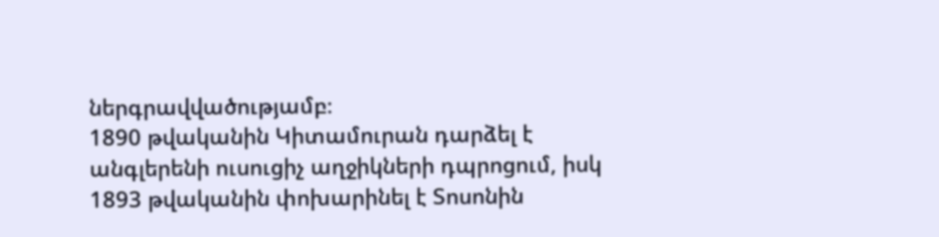ներգրավվածությամբ։
1890 թվականին Կիտամուրան դարձել է անգլերենի ուսուցիչ աղջիկների դպրոցում, իսկ 1893 թվականին փոխարինել է Տոսոնին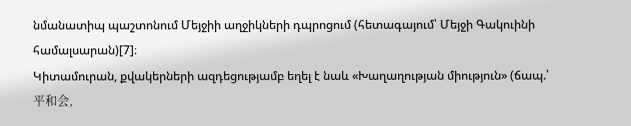նմանատիպ պաշտոնում Մեյջիի աղջիկների դպրոցում (հետագայում՝ Մեյջի Գակուինի համալսարան)[7]։
Կիտամուրան, քվակերների ազդեցությամբ եղել է նաև «Խաղաղության միություն» (ճապ.՝ 平和会,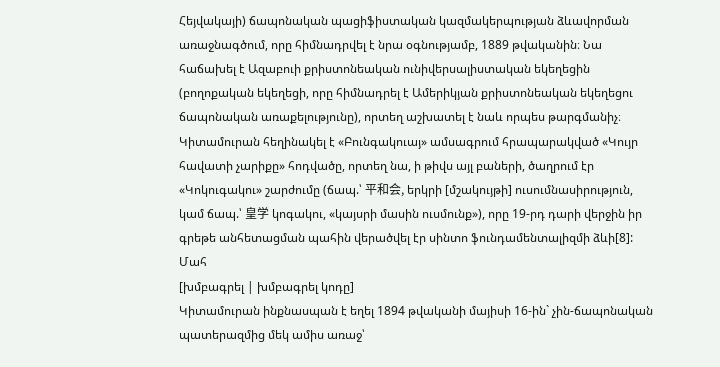Հեյվակայի) ճապոնական պացիֆիստական կազմակերպության ձևավորման առաջնագծում, որը հիմնադրվել է նրա օգնությամբ, 1889 թվականին։ Նա հաճախել է Ազաբուի քրիստոնեական ունիվերսալիստական եկեղեցին (բողոքական եկեղեցի, որը հիմնադրել է Ամերիկյան քրիստոնեական եկեղեցու ճապոնական առաքելությունը), որտեղ աշխատել է նաև որպես թարգմանիչ։
Կիտամուրան հեղինակել է «Բունգակուայ» ամսագրում հրապարակված «Կույր հավատի չարիքը» հոդվածը, որտեղ նա, ի թիվս այլ բաների, ծաղրում էր «Կոկուգակու» շարժումը (ճապ.՝ 平和会, երկրի [մշակույթի] ուսումնասիրություն, կամ ճապ.՝ 皇学 կոգակու, «կայսրի մասին ուսմունք»), որը 19-րդ դարի վերջին իր գրեթե անհետացման պահին վերածվել էր սինտո ֆունդամենտալիզմի ձևի[8]:
Մահ
[խմբագրել | խմբագրել կոդը]
Կիտամուրան ինքնասպան է եղել 1894 թվականի մայիսի 16-ին` չին-ճապոնական պատերազմից մեկ ամիս առաջ՝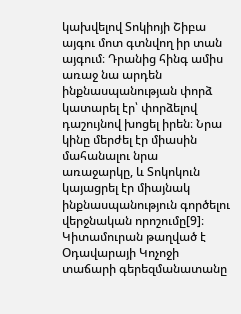կախվելով Տոկիոյի Շիբա այգու մոտ գտնվող իր տան այգում։ Դրանից հինգ ամիս առաջ նա արդեն ինքնասպանության փորձ կատարել էր՝ փորձելով դաշույնով խոցել իրեն։ Նրա կինը մերժել էր միասին մահանալու նրա առաջարկը, և Տոկոկուն կայացրել էր միայնակ ինքնասպանություն գործելու վերջնական որոշումը[9]։
Կիտամուրան թաղված է Օդավարայի Կոչոջի տաճարի գերեզմանատանը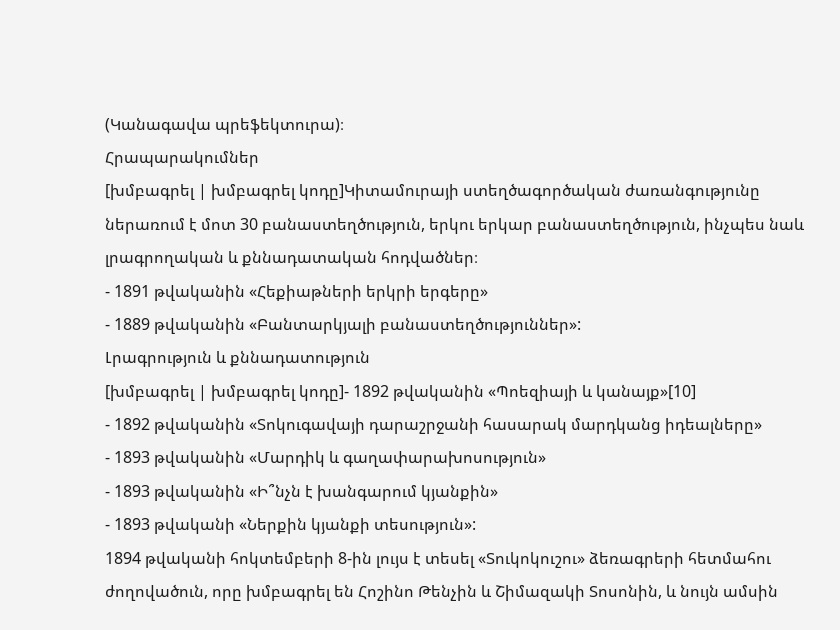(Կանագավա պրեֆեկտուրա)։
Հրապարակումներ
[խմբագրել | խմբագրել կոդը]Կիտամուրայի ստեղծագործական ժառանգությունը ներառում է մոտ 30 բանաստեղծություն, երկու երկար բանաստեղծություն, ինչպես նաև լրագրողական և քննադատական հոդվածներ։
- 1891 թվականին «Հեքիաթների երկրի երգերը»
- 1889 թվականին «Բանտարկյալի բանաստեղծություններ»:
Լրագրություն և քննադատություն
[խմբագրել | խմբագրել կոդը]- 1892 թվականին «Պոեզիայի և կանայք»[10]
- 1892 թվականին «Տոկուգավայի դարաշրջանի հասարակ մարդկանց իդեալները»
- 1893 թվականին «Մարդիկ և գաղափարախոսություն»
- 1893 թվականին «Ի՞նչն է խանգարում կյանքին»
- 1893 թվականի «Ներքին կյանքի տեսություն»:
1894 թվականի հոկտեմբերի 8-ին լույս է տեսել «Տուկոկուշու» ձեռագրերի հետմահու ժողովածուն, որը խմբագրել են Հոշինո Թենչին և Շիմազակի Տոսոնին, և նույն ամսին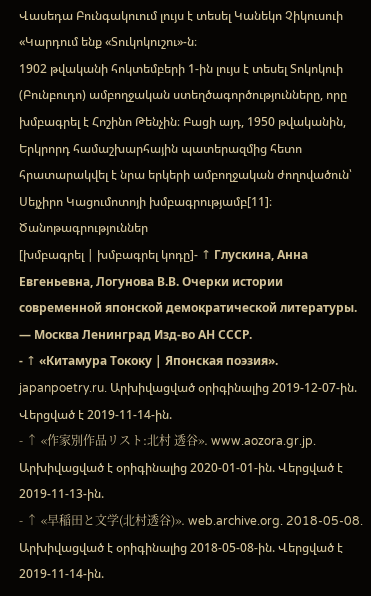Վասեդա Բունգակուում լույս է տեսել Կանեկո Չիկուսուի «Կարդում ենք «Տուկոկուշու»-ն։
1902 թվականի հոկտեմբերի 1-ին լույս է տեսել Տոկոկուի (Բունբուդո) ամբողջական ստեղծագործությունները, որը խմբագրել է Հոշինո Թենչին։ Բացի այդ, 1950 թվականին, Երկրորդ համաշխարհային պատերազմից հետո հրատարակվել է նրա երկերի ամբողջական ժողովածուն՝ Սեյչիրո Կացումոտոյի խմբագրությամբ[11]։
Ծանոթագրություններ
[խմբագրել | խմբագրել կոդը]- ↑ Глускина, Анна Евгеньевна, Логунова В.В. Очерки истории современной японской демократической литературы. — Москва Ленинград Изд-во АН СССР.
- ↑ «Китамура Тококу | Японская поэзия». japanpoetry.ru. Արխիվացված օրիգինալից 2019-12-07-ին. Վերցված է 2019-11-14-ին.
- ↑ «作家別作品リスト:北村 透谷». www.aozora.gr.jp. Արխիվացված է օրիգինալից 2020-01-01-ին. Վերցված է 2019-11-13-ին.
- ↑ «早稲田と文学(北村透谷)». web.archive.org. 2018-05-08. Արխիվացված է օրիգինալից 2018-05-08-ին. Վերցված է 2019-11-14-ին.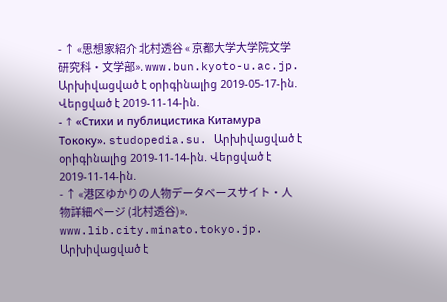- ↑ «思想家紹介 北村透谷 « 京都大学大学院文学研究科・文学部». www.bun.kyoto-u.ac.jp. Արխիվացված է օրիգինալից 2019-05-17-ին. Վերցված է 2019-11-14-ին.
- ↑ «Стихи и публицистика Китамура Тококу». studopedia.su. Արխիվացված է օրիգինալից 2019-11-14-ին. Վերցված է 2019-11-14-ին.
- ↑ «港区ゆかりの人物データベースサイト・人物詳細ページ (北村透谷)». www.lib.city.minato.tokyo.jp. Արխիվացված է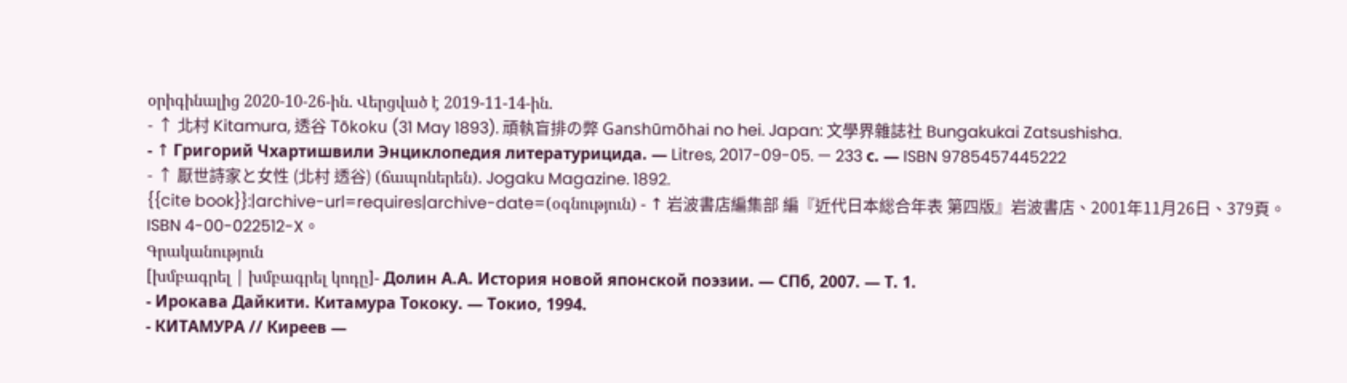օրիգինալից 2020-10-26-ին. Վերցված է 2019-11-14-ին.
- ↑ 北村 Kitamura, 透谷 Tōkoku (31 May 1893). 頑執盲排の弊 Ganshūmōhai no hei. Japan: 文學界雜誌社 Bungakukai Zatsushisha.
- ↑ Григорий Чхартишвили Энциклопедия литературицида. — Litres, 2017-09-05. — 233 с. — ISBN 9785457445222
- ↑ 厭世詩家と女性 (北村 透谷) (ճապոներեն). Jogaku Magazine. 1892.
{{cite book}}:|archive-url=requires|archive-date=(օգնություն) - ↑ 岩波書店編集部 編『近代日本総合年表 第四版』岩波書店、2001年11月26日、379頁。ISBN 4-00-022512-X。
Գրականություն
[խմբագրել | խմբագրել կոդը]- Долин А.А. История новой японской поэзии. — СПб, 2007. — Т. 1.
- Ирокава Дайкити. Китамура Тококу. — Токио, 1994.
- КИТАМУРА // Киреев —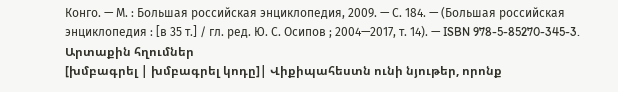Конго. — М. : Большая российская энциклопедия, 2009. — С. 184. — (Большая российская энциклопедия : [в 35 т.] / гл. ред. Ю. С. Осипов ; 2004—2017, т. 14). — ISBN 978-5-85270-345-3.
Արտաքին հղումներ
[խմբագրել | խմբագրել կոդը]| Վիքիպահեստն ունի նյութեր, որոնք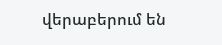վերաբերում են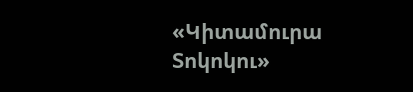«Կիտամուրա Տոկոկու»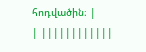հոդվածին։ |
| ||||||||||||